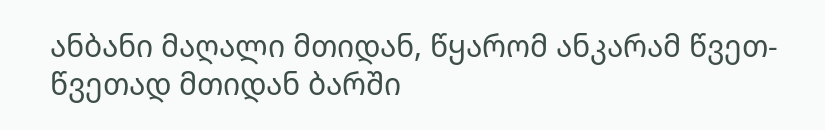ანბანი მაღალი მთიდან, წყარომ ანკარამ წვეთ-წვეთად მთიდან ბარში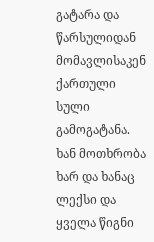გატარა და წარსულიდან მომავლისაკენ ქართული სული გამოგატანა. ხან მოთხრობა ხარ და ხანაც ლექსი და ყველა წიგნი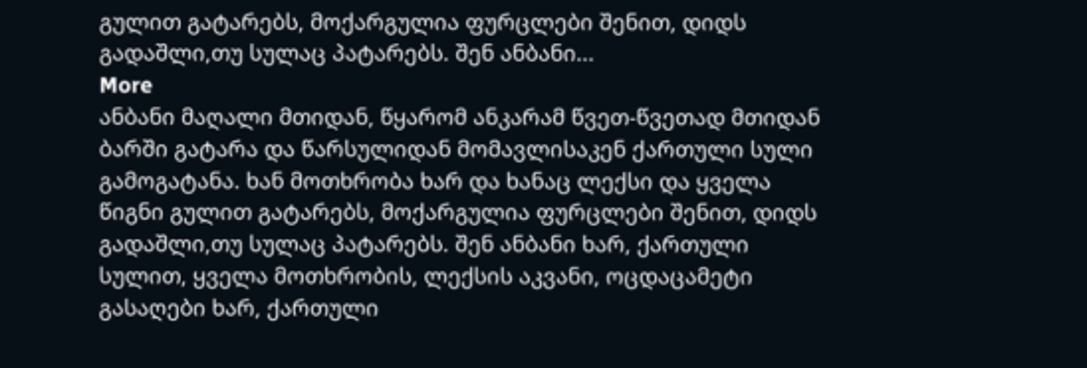გულით გატარებს, მოქარგულია ფურცლები შენით, დიდს გადაშლი,თუ სულაც პატარებს. შენ ანბანი...
More
ანბანი მაღალი მთიდან, წყარომ ანკარამ წვეთ-წვეთად მთიდან ბარში გატარა და წარსულიდან მომავლისაკენ ქართული სული გამოგატანა. ხან მოთხრობა ხარ და ხანაც ლექსი და ყველა წიგნი გულით გატარებს, მოქარგულია ფურცლები შენით, დიდს გადაშლი,თუ სულაც პატარებს. შენ ანბანი ხარ, ქართული სულით, ყველა მოთხრობის, ლექსის აკვანი, ოცდაცამეტი გასაღები ხარ, ქართული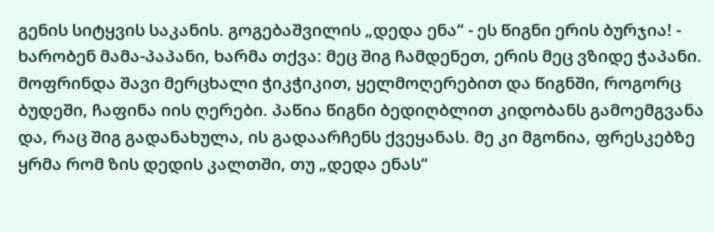გენის სიტყვის საკანის. გოგებაშვილის „დედა ენა“ - ეს წიგნი ერის ბურჯია! - ხარობენ მამა-პაპანი, ხარმა თქვა: მეც შიგ ჩამდენეთ, ერის მეც ვზიდე ჭაპანი. მოფრინდა შავი მერცხალი ჭიკჭიკით, ყელმოღერებით და წიგნში, როგორც ბუდეში, ჩაფინა იის ღერები. პაწია წიგნი ბედიღბლით კიდობანს გამოემგვანა და, რაც შიგ გადანახულა, ის გადაარჩენს ქვეყანას. მე კი მგონია, ფრესკებზე ყრმა რომ ზის დედის კალთში, თუ „დედა ენას“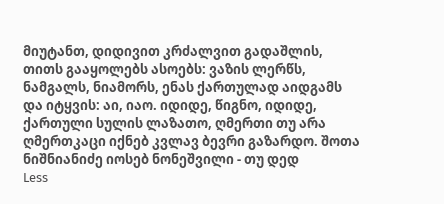მიუტანთ, დიდივით კრძალვით გადაშლის, თითს გააყოლებს ასოებს: ვაზის ლერწს, ნამგალს, ნიამორს, ენას ქართულად აიდგამს და იტყვის: აი, იაო. იდიდე, წიგნო, იდიდე, ქართული სულის ლაზათო, ღმერთი თუ არა ღმერთკაცი იქნებ კვლავ ბევრი გაზარდო. შოთა ნიშნიანიძე იოსებ ნონეშვილი - თუ დედ
Less